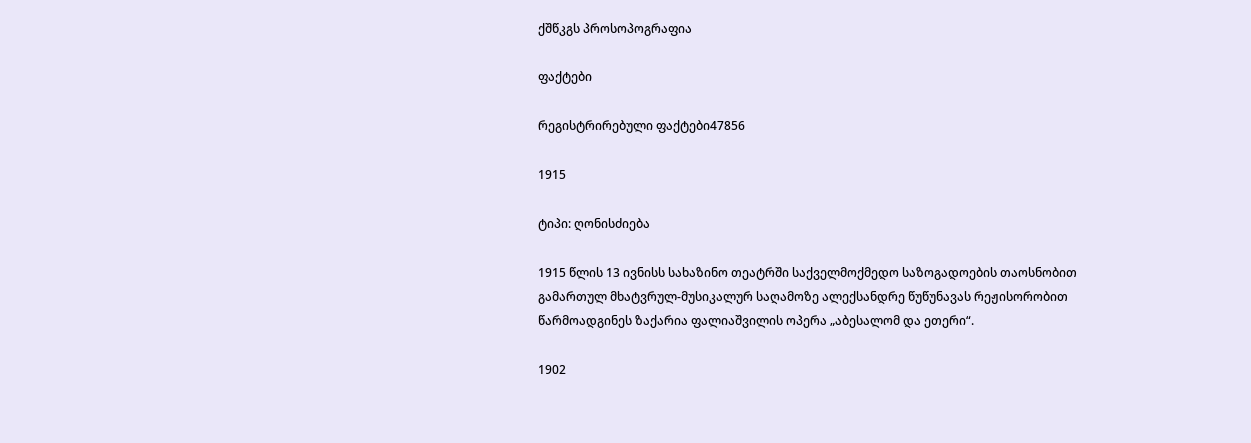ქშწკგს პროსოპოგრაფია

ფაქტები

რეგისტრირებული ფაქტები47856

1915

ტიპი: ღონისძიება

1915 წლის 13 ივნისს სახაზინო თეატრში საქველმოქმედო საზოგადოების თაოსნობით გამართულ მხატვრულ-მუსიკალურ საღამოზე ალექსანდრე წუწუნავას რეჟისორობით წარმოადგინეს ზაქარია ფალიაშვილის ოპერა „აბესალომ და ეთერი“.

1902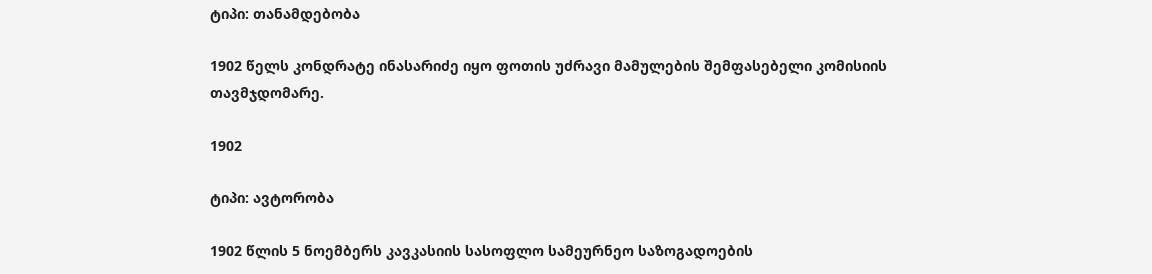ტიპი: თანამდებობა

1902 წელს კონდრატე ინასარიძე იყო ფოთის უძრავი მამულების შემფასებელი კომისიის თავმჯდომარე.

1902

ტიპი: ავტორობა

1902 წლის 5 ნოემბერს კავკასიის სასოფლო სამეურნეო საზოგადოების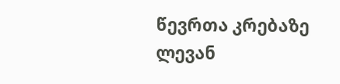წევრთა კრებაზე ლევან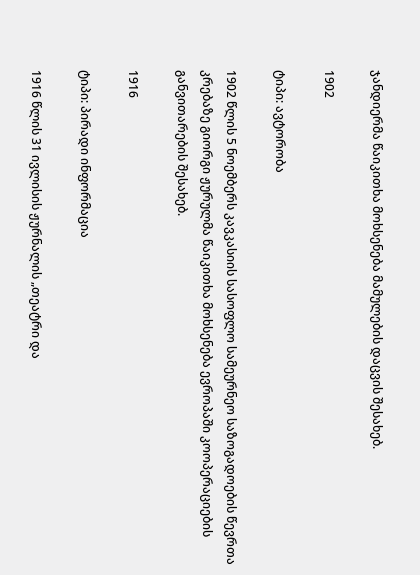ჯანდიერმა წაიკითხა მოხსენება მამულების დაცვის შესახებ.

1902

ტიპი: ავტორობა

1902 წლის 5 ნოემბერს კავკასიის სასოფლო სამეურნეო საზოგადოების წევრთა კრებაზე გიორგი ჟურულმა წაიკითხა მოხსენება ევროპაში კოოპერაციების განვითარების შესახებ.

1916

ტიპი: პირადი ინფორმაცია

1916 წლის 31 ივლისის ჟურნალის „თეატრი და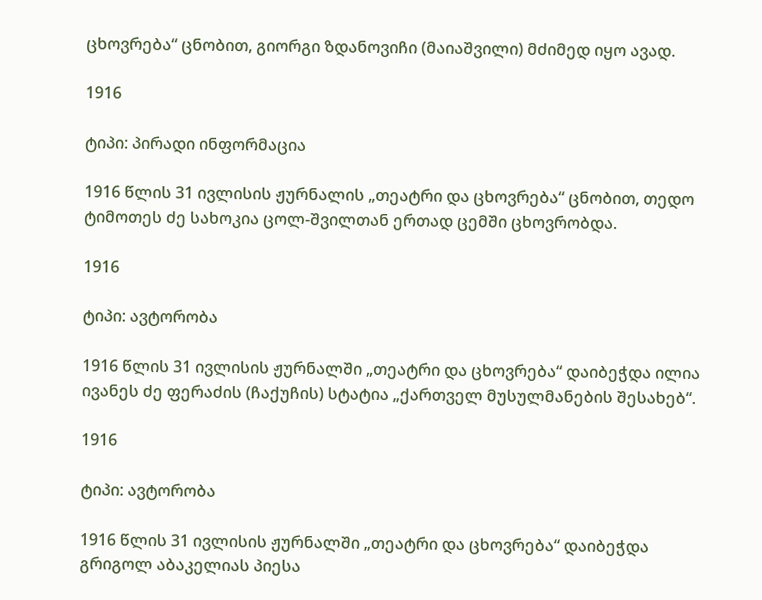ცხოვრება“ ცნობით, გიორგი ზდანოვიჩი (მაიაშვილი) მძიმედ იყო ავად.

1916

ტიპი: პირადი ინფორმაცია

1916 წლის 31 ივლისის ჟურნალის „თეატრი და ცხოვრება“ ცნობით, თედო ტიმოთეს ძე სახოკია ცოლ-შვილთან ერთად ცემში ცხოვრობდა.

1916

ტიპი: ავტორობა

1916 წლის 31 ივლისის ჟურნალში „თეატრი და ცხოვრება“ დაიბეჭდა ილია ივანეს ძე ფერაძის (ჩაქუჩის) სტატია „ქართველ მუსულმანების შესახებ“.

1916

ტიპი: ავტორობა

1916 წლის 31 ივლისის ჟურნალში „თეატრი და ცხოვრება“ დაიბეჭდა გრიგოლ აბაკელიას პიესა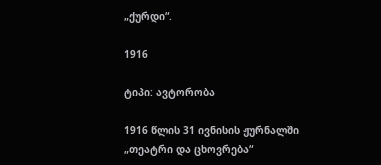„ქურდი“.

1916

ტიპი: ავტორობა

1916 წლის 31 ივნისის ჟურნალში „თეატრი და ცხოვრება“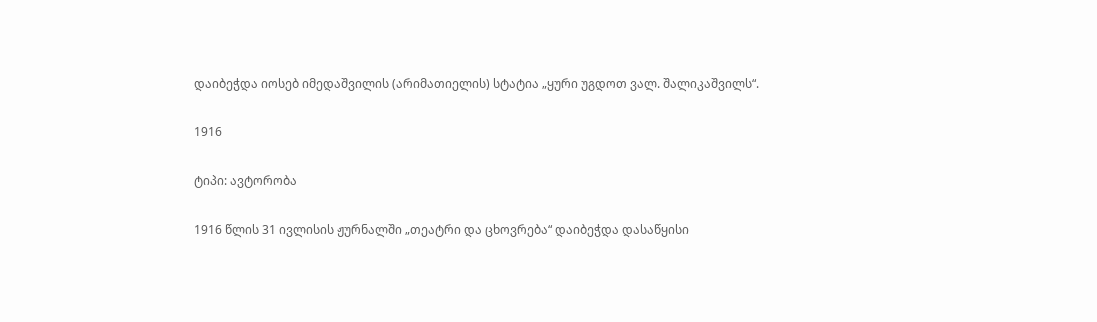დაიბეჭდა იოსებ იმედაშვილის (არიმათიელის) სტატია „ყური უგდოთ ვალ. შალიკაშვილს“.

1916

ტიპი: ავტორობა

1916 წლის 31 ივლისის ჟურნალში „თეატრი და ცხოვრება“ დაიბეჭდა დასაწყისი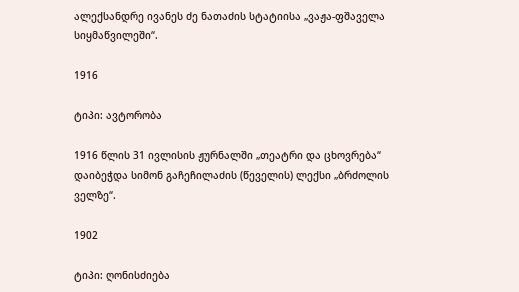ალექსანდრე ივანეს ძე ნათაძის სტატიისა „ვაჟა-ფშაველა სიყმაწვილეში“.

1916

ტიპი: ავტორობა

1916 წლის 31 ივლისის ჟურნალში „თეატრი და ცხოვრება“ დაიბეჭდა სიმონ გაჩეჩილაძის (წეველის) ლექსი „ბრძოლის ველზე“.

1902

ტიპი: ღონისძიება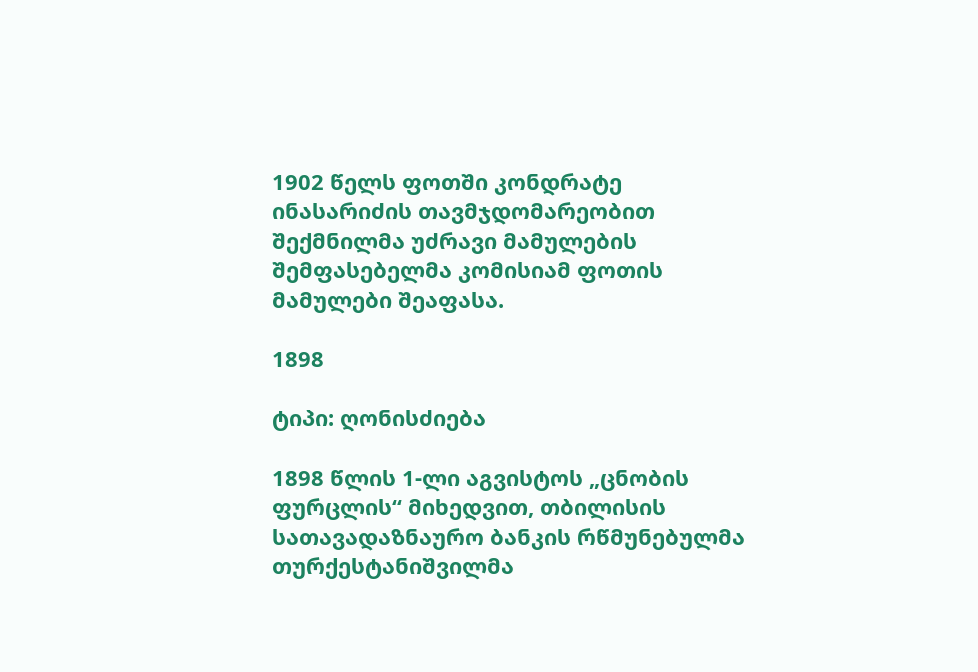1902 წელს ფოთში კონდრატე ინასარიძის თავმჯდომარეობით შექმნილმა უძრავი მამულების შემფასებელმა კომისიამ ფოთის მამულები შეაფასა.

1898

ტიპი: ღონისძიება

1898 წლის 1-ლი აგვისტოს „ცნობის ფურცლის“ მიხედვით, თბილისის სათავადაზნაურო ბანკის რწმუნებულმა თურქესტანიშვილმა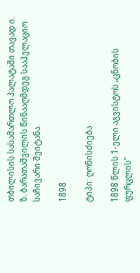თბილისის სასამართლო პალატაში თავად ი. ზ. ბარათაშვილის წინააღმდეგ სააპელაციო საჩივარი შეიტანა.

1898

ტიპი: ღონისძიება

1898 წლის 1-ელი აგვისტოს „ცნობის ფურცლის“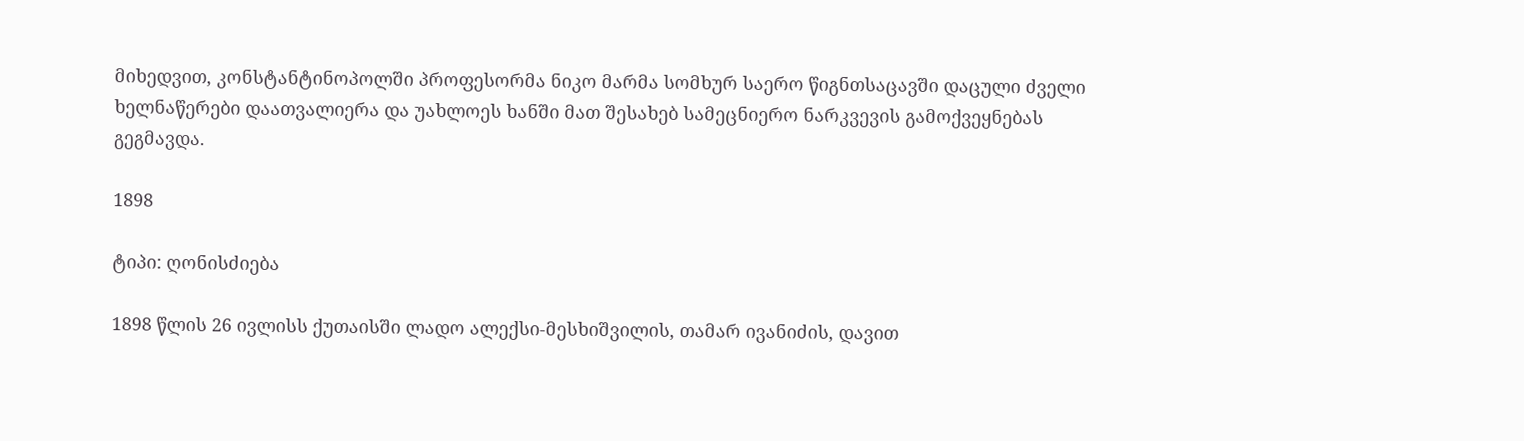მიხედვით, კონსტანტინოპოლში პროფესორმა ნიკო მარმა სომხურ საერო წიგნთსაცავში დაცული ძველი ხელნაწერები დაათვალიერა და უახლოეს ხანში მათ შესახებ სამეცნიერო ნარკვევის გამოქვეყნებას გეგმავდა.

1898

ტიპი: ღონისძიება

1898 წლის 26 ივლისს ქუთაისში ლადო ალექსი-მესხიშვილის, თამარ ივანიძის, დავით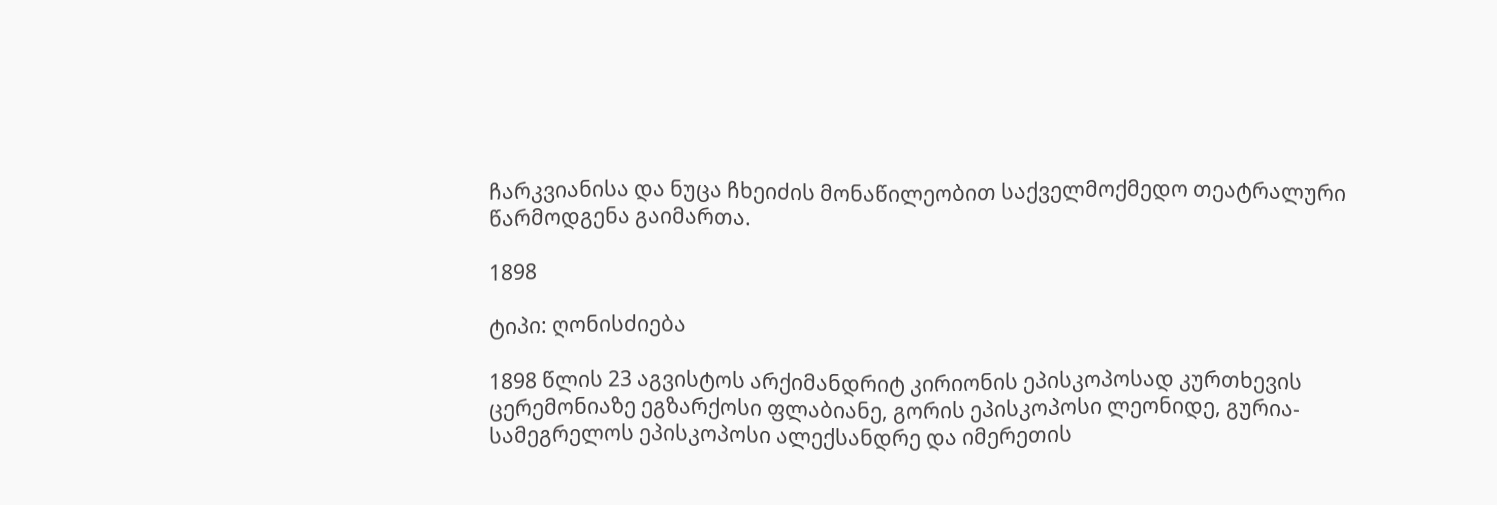ჩარკვიანისა და ნუცა ჩხეიძის მონაწილეობით საქველმოქმედო თეატრალური წარმოდგენა გაიმართა.

1898

ტიპი: ღონისძიება

1898 წლის 23 აგვისტოს არქიმანდრიტ კირიონის ეპისკოპოსად კურთხევის ცერემონიაზე ეგზარქოსი ფლაბიანე, გორის ეპისკოპოსი ლეონიდე, გურია-სამეგრელოს ეპისკოპოსი ალექსანდრე და იმერეთის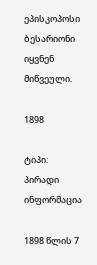ეპისკოპოსი ბესარიონი იყვნენ მიწვეული.

1898

ტიპი: პირადი ინფორმაცია

1898 წლის 7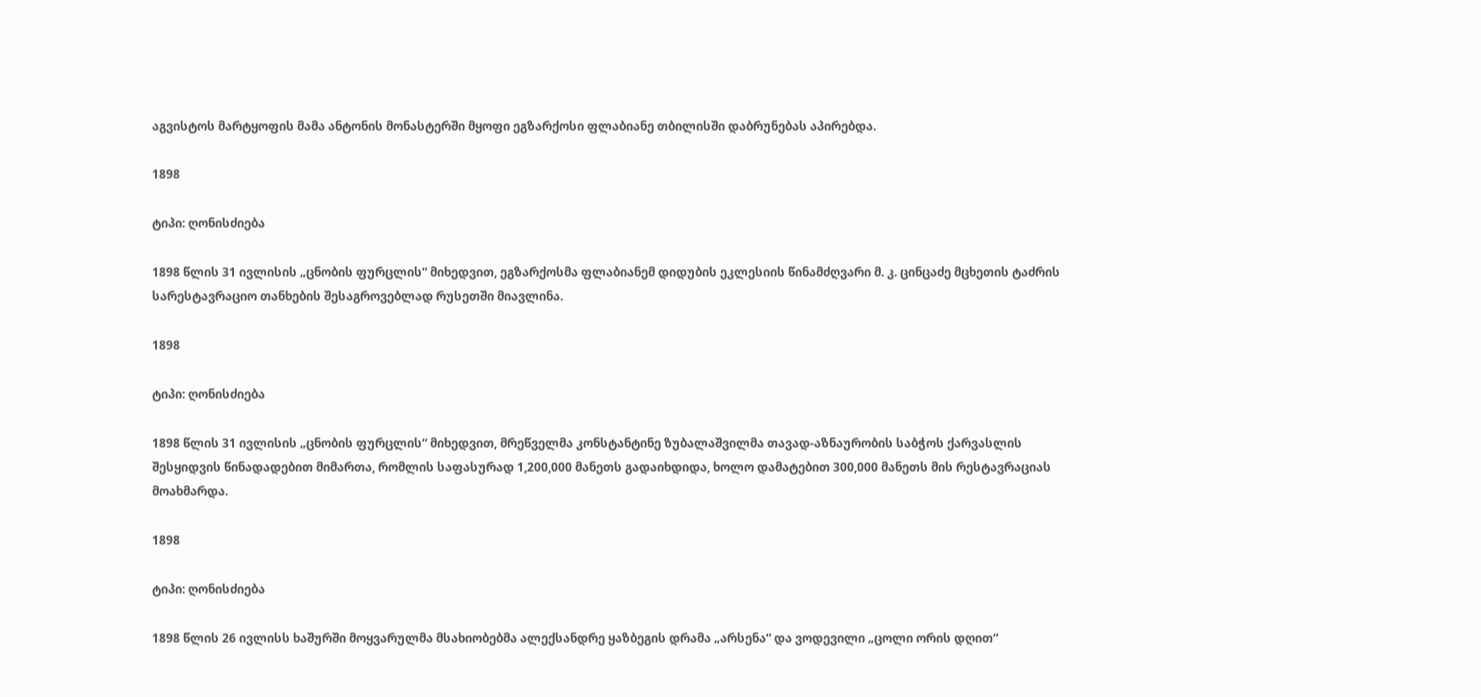აგვისტოს მარტყოფის მამა ანტონის მონასტერში მყოფი ეგზარქოსი ფლაბიანე თბილისში დაბრუნებას აპირებდა.

1898

ტიპი: ღონისძიება

1898 წლის 31 ივლისის „ცნობის ფურცლის“ მიხედვით, ეგზარქოსმა ფლაბიანემ დიდუბის ეკლესიის წინამძღვარი მ. კ. ცინცაძე მცხეთის ტაძრის სარესტავრაციო თანხების შესაგროვებლად რუსეთში მიავლინა.

1898

ტიპი: ღონისძიება

1898 წლის 31 ივლისის „ცნობის ფურცლის“ მიხედვით, მრეწველმა კონსტანტინე ზუბალაშვილმა თავად-აზნაურობის საბჭოს ქარვასლის შესყიდვის წინადადებით მიმართა, რომლის საფასურად 1,200,000 მანეთს გადაიხდიდა, ხოლო დამატებით 300,000 მანეთს მის რესტავრაციას მოახმარდა.

1898

ტიპი: ღონისძიება

1898 წლის 26 ივლისს ხაშურში მოყვარულმა მსახიობებმა ალექსანდრე ყაზბეგის დრამა „არსენა“ და ვოდევილი „ცოლი ორის დღით“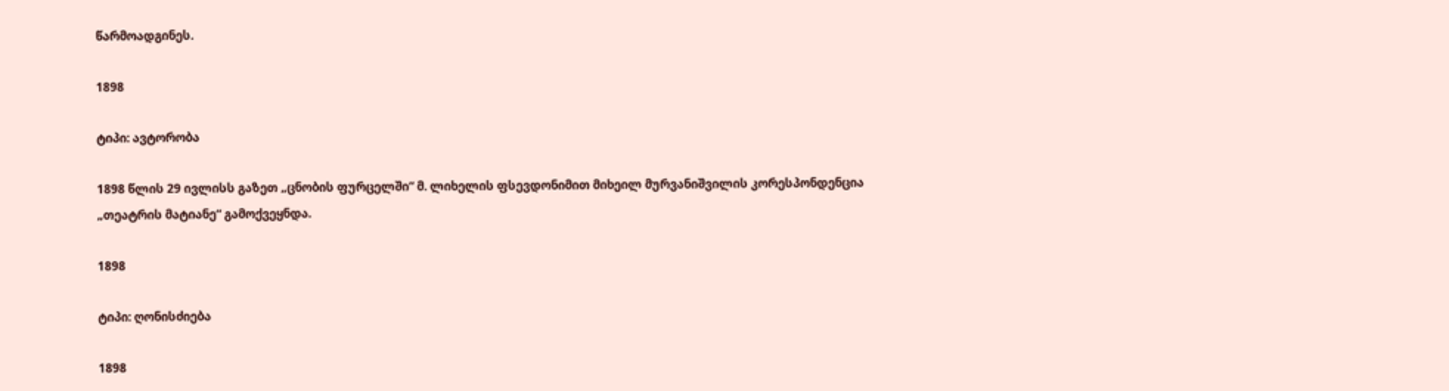წარმოადგინეს.

1898

ტიპი: ავტორობა

1898 წლის 29 ივლისს გაზეთ „ცნობის ფურცელში“ მ. ლიხელის ფსევდონიმით მიხეილ მურვანიშვილის კორესპონდენცია „თეატრის მატიანე“ გამოქვეყნდა.

1898

ტიპი: ღონისძიება

1898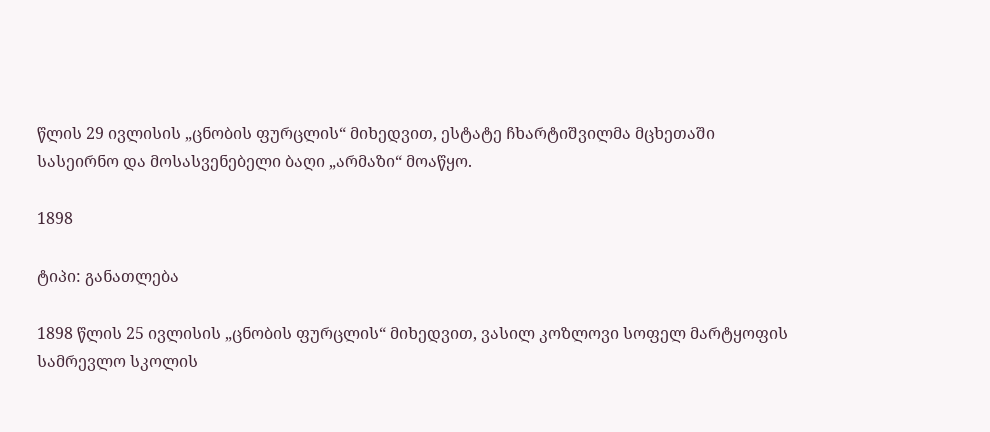წლის 29 ივლისის „ცნობის ფურცლის“ მიხედვით, ესტატე ჩხარტიშვილმა მცხეთაში სასეირნო და მოსასვენებელი ბაღი „არმაზი“ მოაწყო.

1898

ტიპი: განათლება

1898 წლის 25 ივლისის „ცნობის ფურცლის“ მიხედვით, ვასილ კოზლოვი სოფელ მარტყოფის სამრევლო სკოლის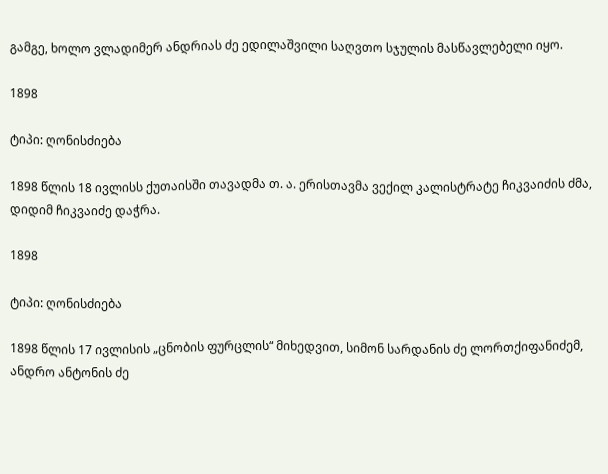გამგე, ხოლო ვლადიმერ ანდრიას ძე ედილაშვილი საღვთო სჯულის მასწავლებელი იყო.

1898

ტიპი: ღონისძიება

1898 წლის 18 ივლისს ქუთაისში თავადმა თ. ა. ერისთავმა ვექილ კალისტრატე ჩიკვაიძის ძმა, დიდიმ ჩიკვაიძე დაჭრა.

1898

ტიპი: ღონისძიება

1898 წლის 17 ივლისის „ცნობის ფურცლის“ მიხედვით, სიმონ სარდანის ძე ლორთქიფანიძემ, ანდრო ანტონის ძე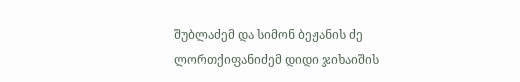შუბლაძემ და სიმონ ბეჟანის ძე ლორთქიფანიძემ დიდი ჯიხაიშის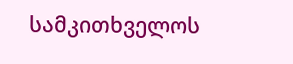სამკითხველოს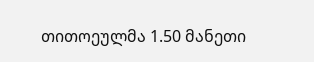თითოეულმა 1.50 მანეთი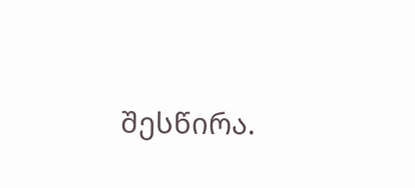შესწირა.